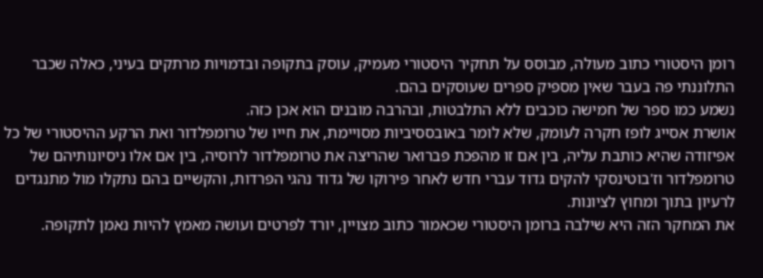רומן היסטורי כתוב מעולה, מבוסס על תחקיר היסטורי מעמיק, עוסק בתקופה ובדמויות מרתקים בעיני, כאלה שכבר התלוננתי פה בעבר שאין מספיק ספרים שעוסקים בהם.
נשמע כמו ספר של חמישה כוכבים ללא התלבטות, ובהרבה מובנים הוא אכן כזה.
אושרת אסייג לופז חקרה לעומק, שלא לומר באובססיביות מסויימת, את חייו של טרומפלדור ואת הרקע ההיסטורי של כל אפיזודה שהיא כותבת עליה, בין אם זו מהפכת פברואר שהריצה את טרומפלדור לרוסיה, בין אם אלו ניסיונותיהם של טרומפלדור וז'בוטינסקי להקים גדוד עברי חדש לאחר פירוקו של גדוד נהגי הפרדות, והקשיים בהם נתקלו מול מתנגדים לרעיון בתוך ומחוץ לציונות.
את המחקר הזה היא שילבה ברומן היסטורי שכאמור כתוב מצויין, יורד לפרטים ועושה מאמץ להיות נאמן לתקופה.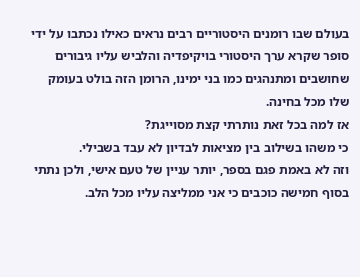בעולם שבו רומנים היסטוריים רבים נראים כאילו נכתבו על ידי סופר שקרא ערך היסטורי בויקיפדיה והלביש עליו גיבורים שחושבים ומתנהגים כמו בני ימינו, הרומן הזה בולט בעומק שלו מכל בחינה.
אז למה בכל זאת נותרתי קצת מסוייגת?
כי משהו בשילוב בין מציאות לבדיון לא עבד בשבילי.
וזה לא באמת פגם בספר, יותר עניין של טעם אישי, ולכן נתתי בסוף חמישה כוכבים כי אני ממליצה עליו מכל הלב.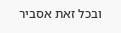ובכל זאת אסביר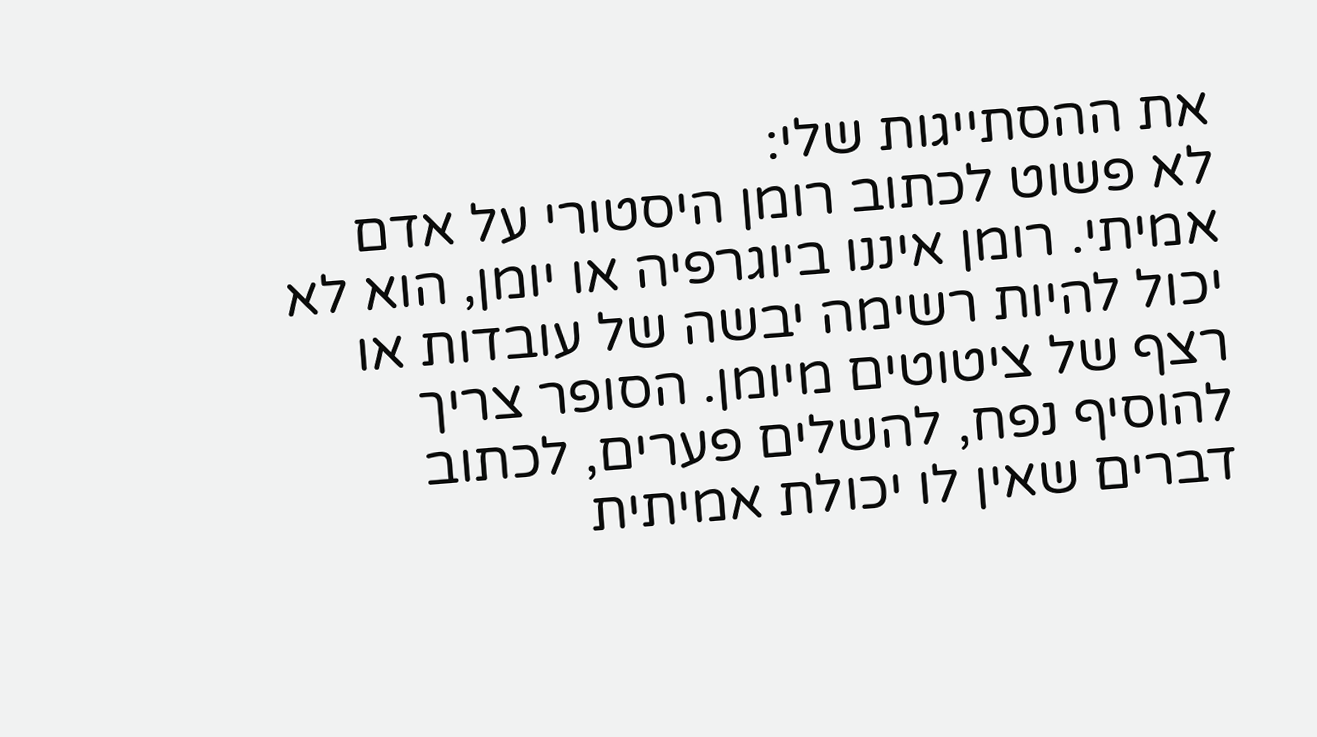את ההסתייגות שלי:
לא פשוט לכתוב רומן היסטורי על אדם אמיתי. רומן איננו ביוגרפיה או יומן, הוא לא יכול להיות רשימה יבשה של עובדות או רצף של ציטוטים מיומן. הסופר צריך להוסיף נפח, להשלים פערים, לכתוב דברים שאין לו יכולת אמיתית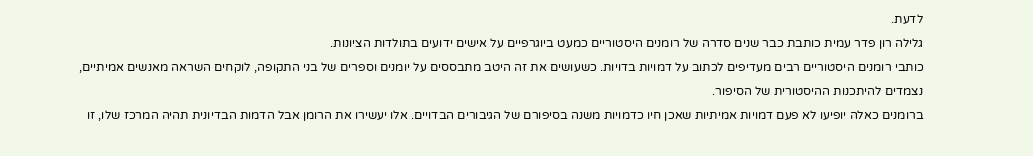לדעת.
גלילה רון פדר עמית כותבת כבר שנים סדרה של רומנים היסטוריים כמעט ביוגרפיים על אישים ידועים בתולדות הציונות.
כותבי רומנים היסטוריים רבים מעדיפים לכתוב על דמויות בדויות. כשעושים את זה היטב מתבססים על יומנים וספרים של בני התקופה, לוקחים השראה מאנשים אמיתיים, נצמדים להיתכנות ההיסטורית של הסיפור.
ברומנים כאלה יופיעו לא פעם דמויות אמיתיות שאכן חיו כדמויות משנה בסיפורם של הגיבורים הבדויים. אלו יעשירו את הרומן אבל הדמות הבדיונית תהיה המרכז שלו, זו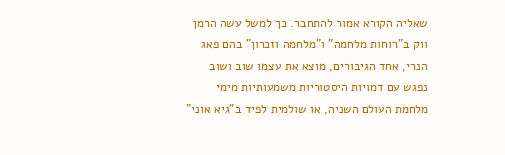שאליה הקורא אמור להתחבר. כך למשל עשה הרמן ווק ב"רוחות מלחמה" ו"מלחמה וזכרון" בהם פאג הנרי, אחד הגיבורים, מוצא את עצמו שוב ושוב נפגש עם דמויות היסטוריות משמעותיות מימי מלחמת העולם השניה, או שולמית לפיד ב"גיא אוני"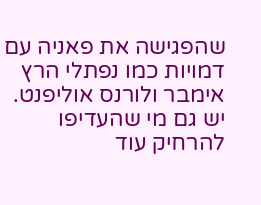שהפגישה את פאניה עם דמויות כמו נפתלי הרץ אימבר ולורנס אוליפנט.
יש גם מי שהעדיפו להרחיק עוד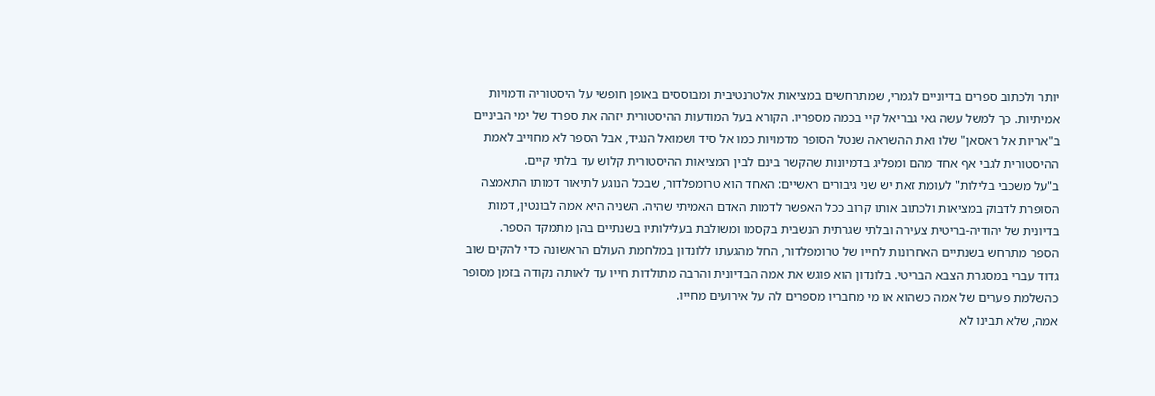יותר ולכתוב ספרים בדיוניים לגמרי, שמתרחשים במציאות אלטרנטיבית ומבוססים באופן חופשי על היסטוריה ודמויות אמיתיות. כך למשל עשה גאי גבריאל קיי בכמה מספריו. הקורא בעל המודעות ההיסטורית יזהה את ספרד של ימי הביניים ב"אריות אל ראסאן" שלו ואת ההשראה שנטל הסופר מדמויות כמו אל סיד ושמואל הנגיד, אבל הספר לא מחוייב לאמת ההיסטורית לגבי אף אחד מהם ומפליג בדמיונות שהקשר בינם לבין המציאות ההיסטורית קלוש עד בלתי קיים.
ב"על משכבי בלילות" לעומת זאת יש שני גיבורים ראשיים: האחד הוא טרומפלדור, שבכל הנוגע לתיאור דמותו התאמצה הסופרת לדבוק במציאות ולכתוב אותו קרוב ככל האפשר לדמות האדם האמיתי שהיה. השניה היא אמה לבונטין, דמות בדיונית של יהודיה-בריטית צעירה ובלתי שגרתית הנשבית בקסמו ומשולבת בעלילותיו בשנתיים בהן מתמקד הספר.
הספר מתרחש בשנתיים האחרונות לחייו של טרומפלדור, החל מהגעתו ללונדון במלחמת העולם הראשונה כדי להקים שוב גדוד עברי במסגרת הצבא הבריטי. בלונדון הוא פוגש את אמה הבדיונית והרבה מתולדות חייו עד לאותה נקודה בזמן מסופר כהשלמת פערים של אמה כשהוא או מי מחבריו מספרים לה על אירועים מחייו.
אמה, שלא תבינו לא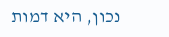נכון, היא דמות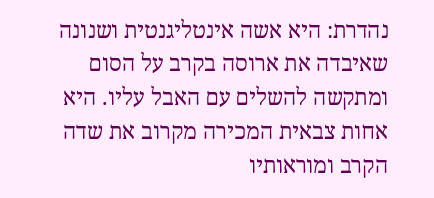נהדרת: היא אשה אינטליגנטית ושנונה שאיבדה את ארוסה בקרב על הסום ומתקשה להשלים עם האבל עליו. היא אחות צבאית המכירה מקרוב את שדה הקרב ומוראותיו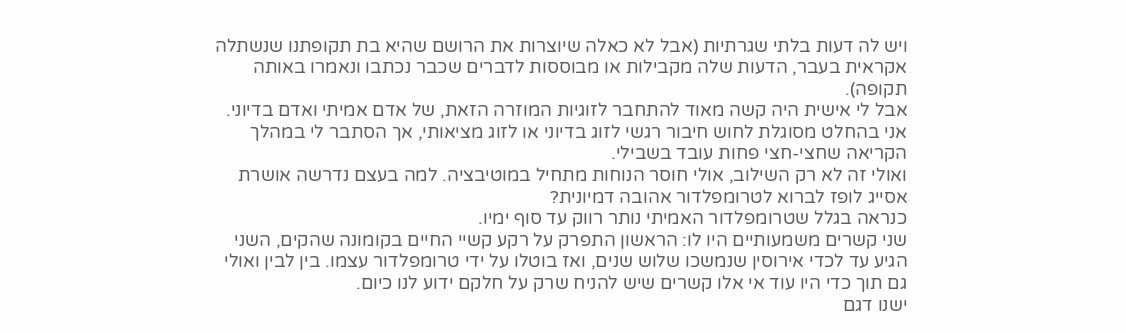ויש לה דעות בלתי שגרתיות (אבל לא כאלה שיוצרות את הרושם שהיא בת תקופתנו שנשתלה אקראית בעבר, הדעות שלה מקבילות או מבוססות לדברים שכבר נכתבו ונאמרו באותה תקופה).
אבל לי אישית היה קשה מאוד להתחבר לזוגיות המוזרה הזאת, של אדם אמיתי ואדם בדיוני. אני בהחלט מסוגלת לחוש חיבור רגשי לזוג בדיוני או לזוג מציאותי, אך הסתבר לי במהלך הקריאה שחצי-חצי פחות עובד בשבילי.
ואולי זה לא רק השילוב, אולי חוסר הנוחות מתחיל במוטיבציה. למה בעצם נדרשה אושרת אסייג לופז לברוא לטרומפלדור אהובה דמיונית?
כנראה בגלל שטרומפלדור האמיתי נותר רווק עד סוף ימיו.
שני קשרים משמעותיים היו לו: הראשון התפרק על רקע קשיי החיים בקומונה שהקים, השני הגיע עד לכדי אירוסין שנמשכו שלוש שנים, ואז בוטלו על ידי טרומפלדור עצמו. בין לבין ואולי גם תוך כדי היו עוד אי אלו קשרים שיש להניח שרק על חלקם ידוע לנו כיום.
ישנו דגם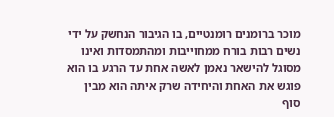מוכר ברומנים רומנטיים, בו הגיבור הנחשק על ידי נשים רבות בורח ממחוייבות ומהתמסדות ואינו מסוגל להישאר נאמן לאשה אחת עד הרגע בו הוא פוגש את האחת והיחידה שרק איתה הוא מבין סוף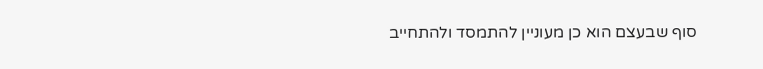סוף שבעצם הוא כן מעוניין להתמסד ולהתחייב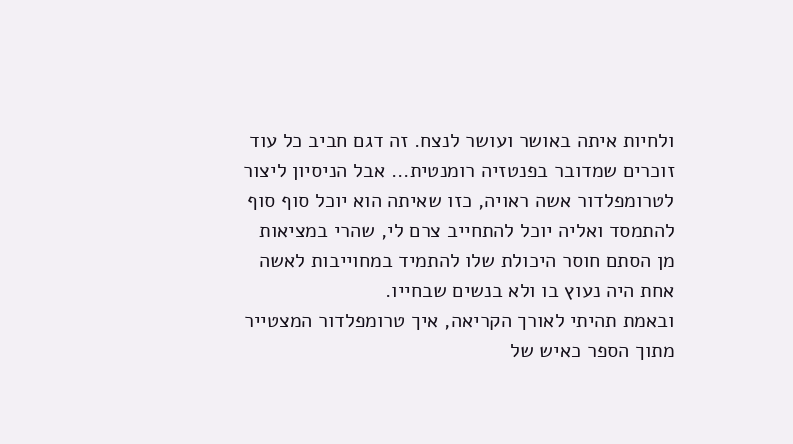ולחיות איתה באושר ועושר לנצח. זה דגם חביב כל עוד זוכרים שמדובר בפנטזיה רומנטית... אבל הניסיון ליצור לטרומפלדור אשה ראויה, כזו שאיתה הוא יוכל סוף סוף להתמסד ואליה יוכל להתחייב צרם לי, שהרי במציאות מן הסתם חוסר היכולת שלו להתמיד במחוייבות לאשה אחת היה נעוץ בו ולא בנשים שבחייו.
ובאמת תהיתי לאורך הקריאה, איך טרומפלדור המצטייר מתוך הספר כאיש של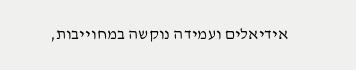אידיאלים ועמידה נוקשה במחוייבות,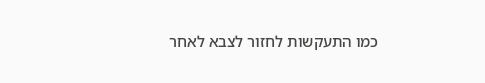כמו התעקשות לחזור לצבא לאחר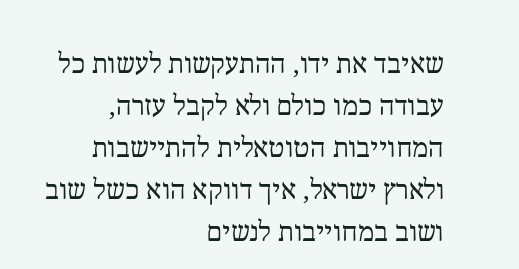שאיבד את ידו, ההתעקשות לעשות כל עבודה כמו כולם ולא לקבל עזרה, המחוייבות הטוטאלית להתיישבות ולארץ ישראל, איך דווקא הוא כשל שוב ושוב במחוייבות לנשים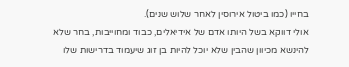בחייו (כמו ביטול אירוסין לאחר שלוש שנים).
אולי דווקא בשל היותו אדם של אידיאלים, כבוד ומחוייבות, בחר שלא להינשא מכיוון שהבין שלא יוכל להיות בן זוג שיעמוד בדרישות שלו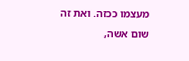מעצמו ככזה. ואת זה שום אשה,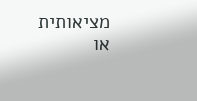מציאותית או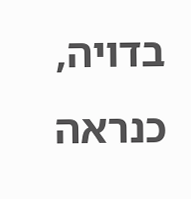בדויה, כנראה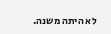לא היתה משנה.